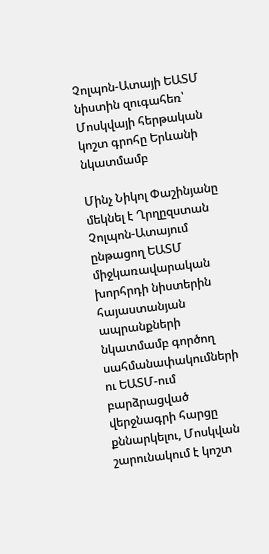Չոլպոն-Ատայի ԵԱՏՄ նիստին զուգահեռ՝ Մոսկվայի հերթական կոշտ գրոհը Երևանի նկատմամբ

Մինչ Նիկոլ Փաշինյանը մեկնել է Ղրղըզստան Չոլպոն-Ատայում ընթացող ԵԱՏՄ միջկառավարական խորհրդի նիստերին հայաստանյան ապրանքների նկատմամբ գործող սահմանափակումների ու ԵԱՏՄ-ում բարձրացված վերջնագրի հարցը քննարկելու, Մոսկվան շարունակում է կոշտ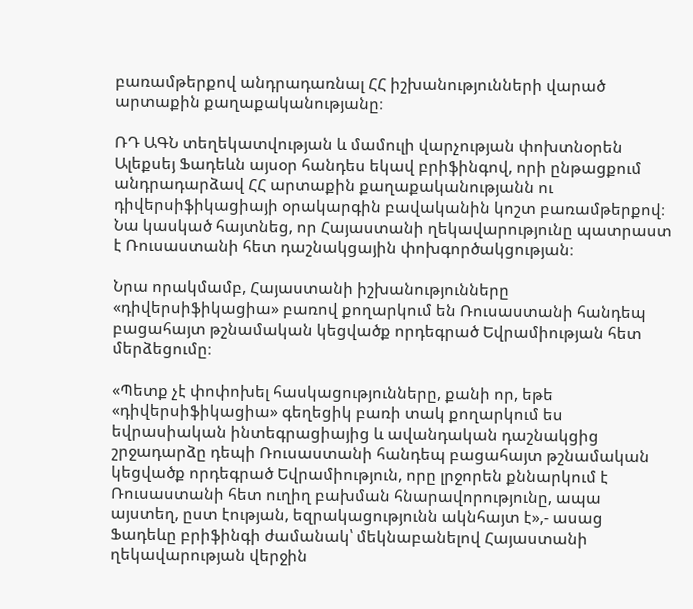բառամթերքով անդրադառնալ ՀՀ իշխանությունների վարած արտաքին քաղաքականությանը։

ՌԴ ԱԳՆ տեղեկատվության և մամուլի վարչության փոխտնօրեն Ալեքսեյ Ֆադեևն այսօր հանդես եկավ բրիֆինգով, որի ընթացքում անդրադարձավ ՀՀ արտաքին քաղաքականությանն ու դիվերսիֆիկացիայի օրակարգին բավականին կոշտ բառամթերքով։ Նա կասկած հայտնեց, որ Հայաստանի ղեկավարությունը պատրաստ է Ռուսաստանի հետ դաշնակցային փոխգործակցության։

Նրա որակմամբ, Հայաստանի իշխանությունները «դիվերսիֆիկացիա» բառով քողարկում են Ռուսաստանի հանդեպ բացահայտ թշնամական կեցվածք որդեգրած Եվրամիության հետ մերձեցումը։

«Պետք չէ փոփոխել հասկացությունները, քանի որ, եթե «դիվերսիֆիկացիա» գեղեցիկ բառի տակ քողարկում ես եվրասիական ինտեգրացիայից և ավանդական դաշնակցից շրջադարձը դեպի Ռուսաստանի հանդեպ բացահայտ թշնամական կեցվածք որդեգրած Եվրամիություն, որը լրջորեն քննարկում է Ռուսաստանի հետ ուղիղ բախման հնարավորությունը, ապա այստեղ, ըստ էության, եզրակացությունն ակնհայտ է»,- ասաց Ֆադեևը բրիֆինգի ժամանակ՝ մեկնաբանելով Հայաստանի ղեկավարության վերջին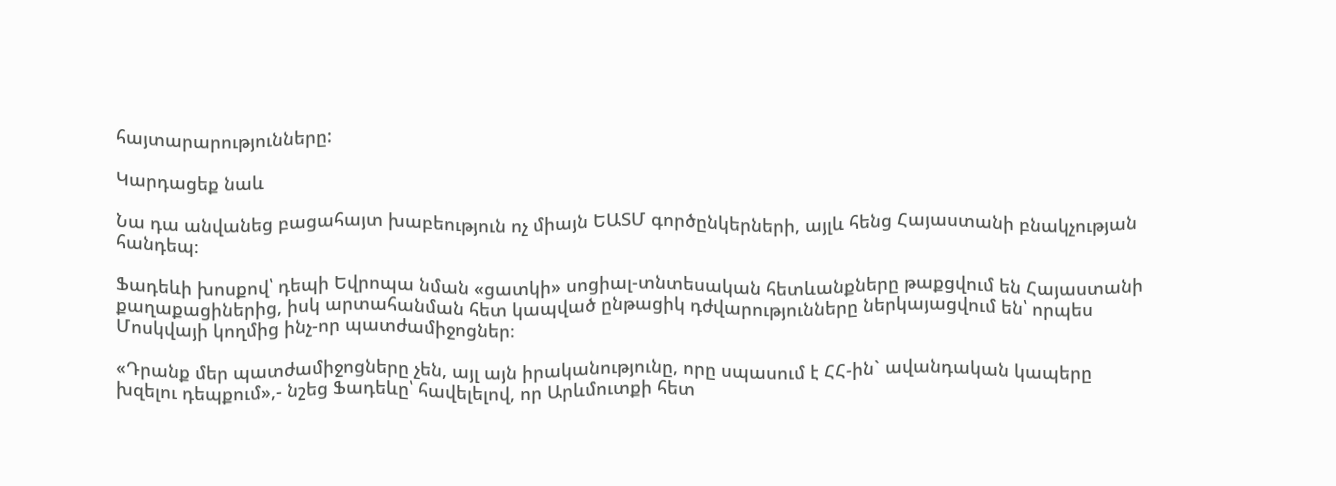հայտարարությունները:

Կարդացեք նաև

Նա դա անվանեց բացահայտ խաբեություն ոչ միայն ԵԱՏՄ գործընկերների, այլև հենց Հայաստանի բնակչության հանդեպ։

Ֆադեևի խոսքով՝ դեպի Եվրոպա նման «ցատկի» սոցիալ-տնտեսական հետևանքները թաքցվում են Հայաստանի քաղաքացիներից, իսկ արտահանման հետ կապված ընթացիկ դժվարությունները ներկայացվում են՝ որպես Մոսկվայի կողմից ինչ-որ պատժամիջոցներ։

«Դրանք մեր պատժամիջոցները չեն, այլ այն իրականությունը, որը սպասում է ՀՀ-ին` ավանդական կապերը խզելու դեպքում»,- նշեց Ֆադեևը՝ հավելելով, որ Արևմուտքի հետ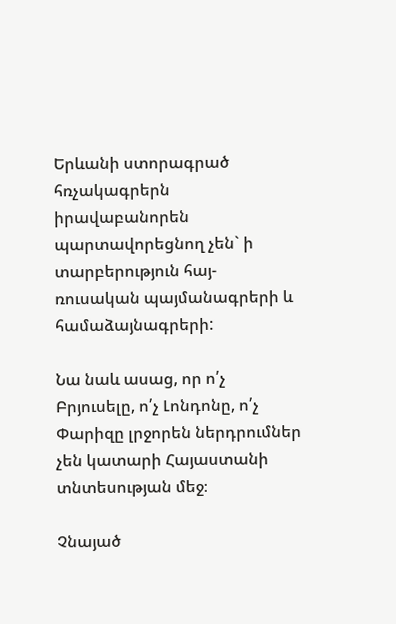Երևանի ստորագրած հռչակագրերն իրավաբանորեն պարտավորեցնող չեն` ի տարբերություն հայ-ռուսական պայմանագրերի և համաձայնագրերի:

Նա նաև ասաց, որ ո՛չ Բրյուսելը, ո՛չ Լոնդոնը, ո՛չ Փարիզը լրջորեն ներդրումներ չեն կատարի Հայաստանի տնտեսության մեջ։

Չնայած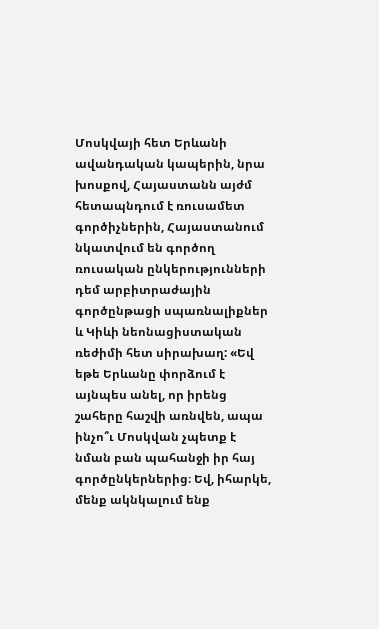Մոսկվայի հետ Երևանի ավանդական կապերին, նրա խոսքով, Հայաստանն այժմ հետապնդում է ռուսամետ գործիչներին, Հայաստանում նկատվում են գործող ռուսական ընկերությունների դեմ արբիտրաժային գործընթացի սպառնալիքներ և Կիևի նեոնացիստական ռեժիմի հետ սիրախաղ: «Եվ եթե Երևանը փորձում է այնպես անել, որ իրենց շահերը հաշվի առնվեն, ապա ինչո՞ւ Մոսկվան չպետք է նման բան պահանջի իր հայ գործընկերներից։ Եվ, իհարկե, մենք ակնկալում ենք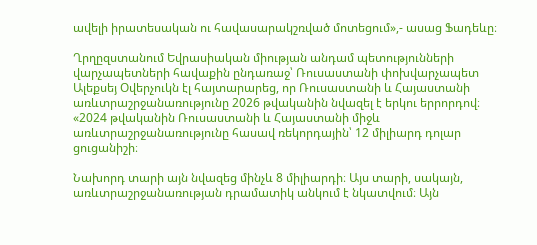ավելի իրատեսական ու հավասարակշռված մոտեցում»,- ասաց Ֆադեևը։

Ղրղըզստանում Եվրասիական միության անդամ պետությունների վարչապետների հավաքին ընդառաջ՝ Ռուսաստանի փոխվարչապետ Ալեքսեյ Օվերչուկն էլ հայտարարեց, որ Ռուսաստանի և Հայաստանի առևտրաշրջանառությունը 2026 թվականին նվազել է երկու երրորդով։ «2024 թվականին Ռուսաստանի և Հայաստանի միջև առևտրաշրջանառությունը հասավ ռեկորդային՝ 12 միլիարդ դոլար ցուցանիշի։

Նախորդ տարի այն նվազեց մինչև 8 միլիարդի։ Այս տարի, սակայն, առևտրաշրջանառության դրամատիկ անկում է նկատվում։ Այն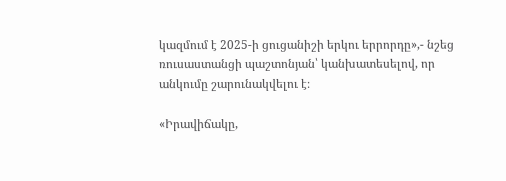կազմում է 2025-ի ցուցանիշի երկու երրորդը»,- նշեց ռուսաստանցի պաշտոնյան՝ կանխատեսելով, որ անկումը շարունակվելու է։

«Իրավիճակը,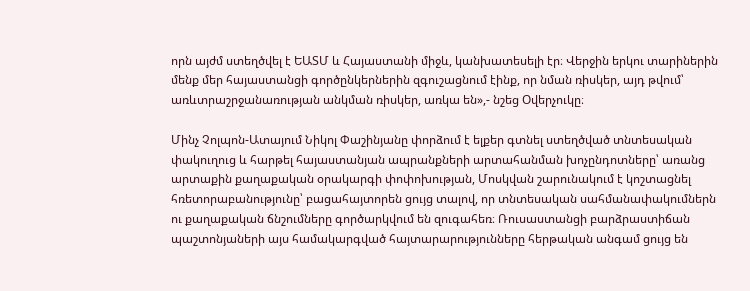որն այժմ ստեղծվել է ԵԱՏՄ և Հայաստանի միջև, կանխատեսելի էր։ Վերջին երկու տարիներին մենք մեր հայաստանցի գործընկերներին զգուշացնում էինք, որ նման ռիսկեր, այդ թվում՝ առևտրաշրջանառության անկման ռիսկեր, առկա են»,- նշեց Օվերչուկը։

Մինչ Չոլպոն-Ատայում Նիկոլ Փաշինյանը փորձում է ելքեր գտնել ստեղծված տնտեսական փակուղուց և հարթել հայաստանյան ապրանքների արտահանման խոչընդոտները՝ առանց արտաքին քաղաքական օրակարգի փոփոխության, Մոսկվան շարունակում է կոշտացնել հռետորաբանությունը՝ բացահայտորեն ցույց տալով, որ տնտեսական սահմանափակումներն ու քաղաքական ճնշումները գործարկվում են զուգահեռ։ Ռուսաստանցի բարձրաստիճան պաշտոնյաների այս համակարգված հայտարարությունները հերթական անգամ ցույց են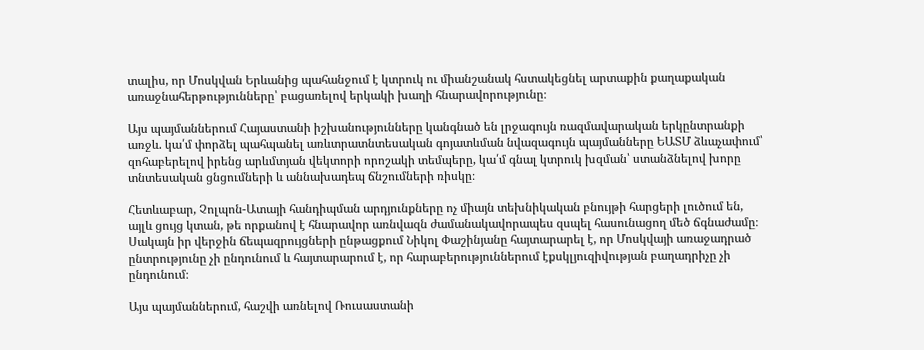տալիս, որ Մոսկվան Երևանից պահանջում է կտրուկ ու միանշանակ հստակեցնել արտաքին քաղաքական առաջնահերթությունները՝ բացառելով երկակի խաղի հնարավորությունը։

Այս պայմաններում Հայաստանի իշխանությունները կանգնած են լրջագույն ռազմավարական երկընտրանքի առջև. կա՛մ փորձել պահպանել առևտրատնտեսական գոյատևման նվազագույն պայմանները ԵԱՏՄ ձևաչափում՝ զոհաբերելով իրենց արևմտյան վեկտորի որոշակի տեմպերը, կա՛մ գնալ կտրուկ խզման՝ ստանձնելով խորը տնտեսական ցնցումների և աննախադեպ ճնշումների ռիսկը։

Հետևաբար, Չոլպոն-Ատայի հանդիպման արդյունքները ոչ միայն տեխնիկական բնույթի հարցերի լուծում են, այլև ցույց կտան, թե որքանով է հնարավոր առնվազն ժամանակավորապես զսպել հասունացող մեծ ճգնաժամը։ Սակայն իր վերջին ճեպազրույցների ընթացքում Նիկոլ Փաշինյանը հայտարարել է, որ Մոսկվայի առաջադրած ընտրությունը չի ընդունում և հայտարարում է, որ հարաբերություններում էքսկլյուզիվության բաղադրիչը չի ընդունում։

Այս պայմաններում, հաշվի առնելով Ռուսաստանի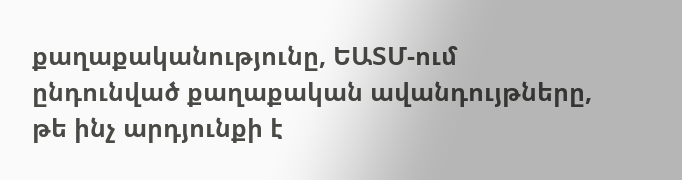քաղաքականությունը, ԵԱՏՄ-ում ընդունված քաղաքական ավանդույթները, թե ինչ արդյունքի է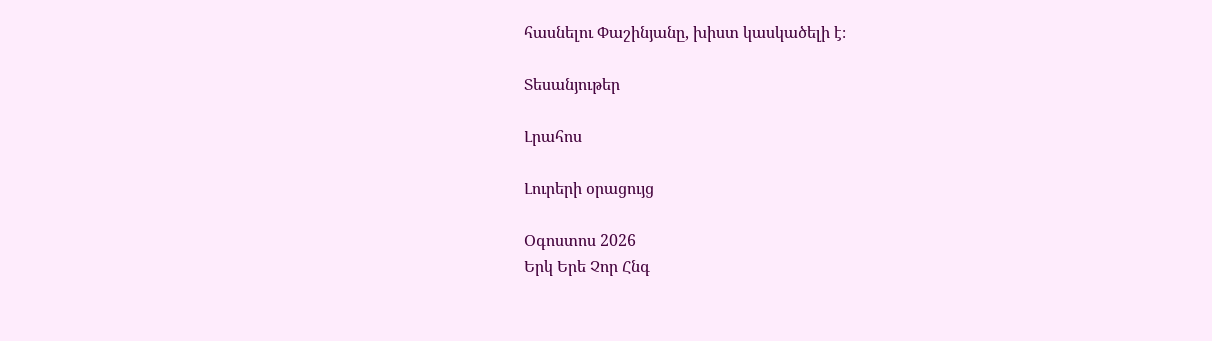հասնելու Փաշինյանը, խիստ կասկածելի է։

Տեսանյութեր

Լրահոս

Լուրերի օրացույց

Օգոստոս 2026
Երկ Երե Չոր Հնգ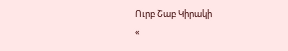Ուրբ Շաբ Կիրակի
«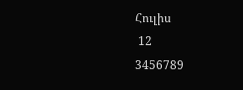Հուլիս
 12
3456789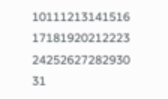10111213141516
17181920212223
24252627282930
31